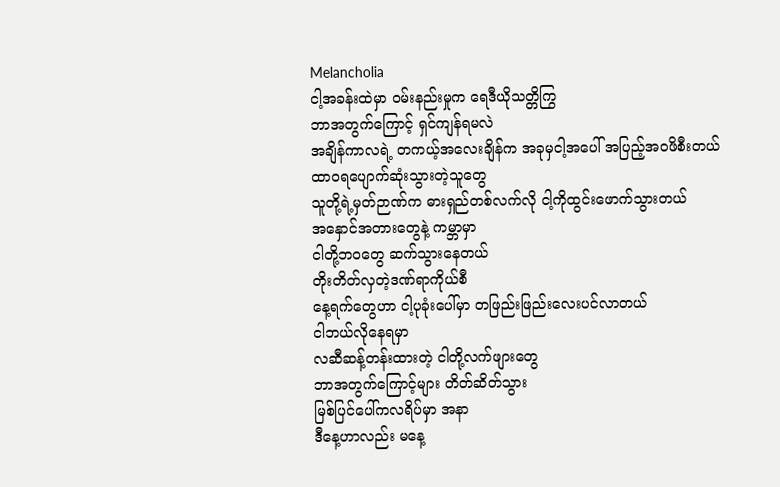Melancholia
ငါ့အခန်းထဲမှာ ဝမ်းနည်းမှုက ရေဒီယိုသတ္တိကြွ
ဘာအတွက်ကြောင့် ရှင်ကျန်ရမလဲ
အချိန်ကာလရဲ့ တကယ့်အလေးချိန်က အခုမှငါ့အပေါ် အပြည့်အဝဖိစီးတယ်
ထာဝရပျောက်ဆုံးသွားတဲ့သူတွေ
သူတို့ရဲ့မှတ်ဉာဏ်က ဓားရှည်တစ်လက်လို ငါ့ကိုထွင်းဖောက်သွားတယ်
အနှောင်အတားတွေနဲ့ ကမ္ဘာမှာ
ငါတို့ဘဝတွေ ဆက်သွားနေတယ်
တိုးတိတ်လှတဲ့ဒဏ်ရာကိုယ်စီ
နေ့ရက်တွေဟာ ငါ့ပုခုံးပေါ်မှာ တဖြည်းဖြည်းလေးပင်လာတယ်
ငါဘယ်လိုနေရမှာ
လဆီဆန့်တန်းထားတဲ့ ငါတို့လက်ဖျားတွေ
ဘာအတွက်ကြောင့်များ တိတ်ဆိတ်သွား
မြစ်ပြင်ပေါ်ကလရိပ်မှာ အနာ
ဒီနေ့ဟာလည်း မနေ့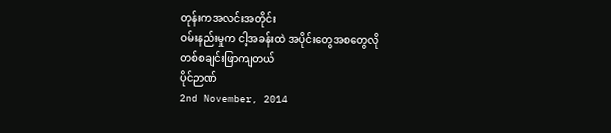တုန်းကအလင်းအတိုင်း
ဝမ်းနည်းမှုက ငါ့အခန်းထဲ အပိုင်းတွေအစတွေလို
တစ်စချင်းဖြာကျတယ်
ပိုင်ဉာဏ်
2nd November, 2014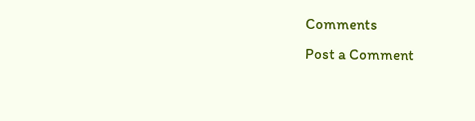Comments
Post a Comment